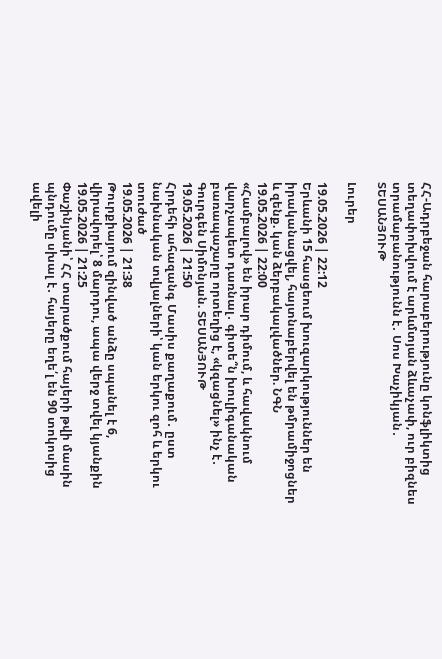ՀՀ-Ադրբեջան հարաբերությունը կոնֆլիկտից տեղափոխվում է արևմտյան ձևաչափ, ուր բիզնես տրամաբանությունն է․ Սոս Խաչիկյան․ ՏԵՍԱՆՅՈՒԹ

Լուրեր

19.05.2026 | 22:12
Երևանի 15 հասցեում խուզարկություններ են իրականացվել, հայտնաբերվել են թմրամիջոցներ և զենք. կան ձերբակալվածներ. ՆԳՆ
19.05.2026 | 22:00
«Համբալով» են իրար դիմում, և հավակնում վարչապետ դառնալ․ գիտե՞ն խուլիգանական բառապաշարը որտեղից է, «կզացնել» ինչ է․ Գուրգեն Սիմոնյան. ՏԵՍԱՆՅՈՒԹ
19.05.2026 | 21:50
Հրդեհի ահազանգ Մասիս քաղաքում․ ըստ նախնական տվյալների՝ կան երկու զոհ և երկու տուժած
19.05.2026 | 21:38
Թուրքիայում զինված անձը սպանել է 6, վիրավորել՝ 8 մարդու, ապա վերջ տվել կյանքին
19.05.2026 | 21:25
Փաշինյանի՝ ՀՀ տարածքում հայերի թվի մասին պնդումը սխալ է․ հայերը եղե՛լ են 90 տոկոսից ավելի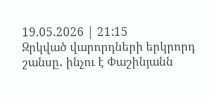19.05.2026 | 21:15
Զրկված վարորդների երկրորդ շանսը․ ինչու է Փաշինյանն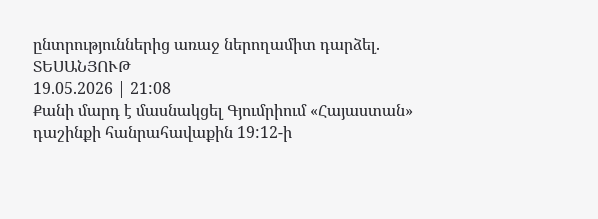ընտրություններից առաջ ներողամիտ դարձել. ՏԵՍԱՆՅՈՒԹ
19.05.2026 | 21:08
Քանի մարդ է մասնակցել Գյումրիում «Հայաստան» դաշինքի հանրահավաքին 19:12-ի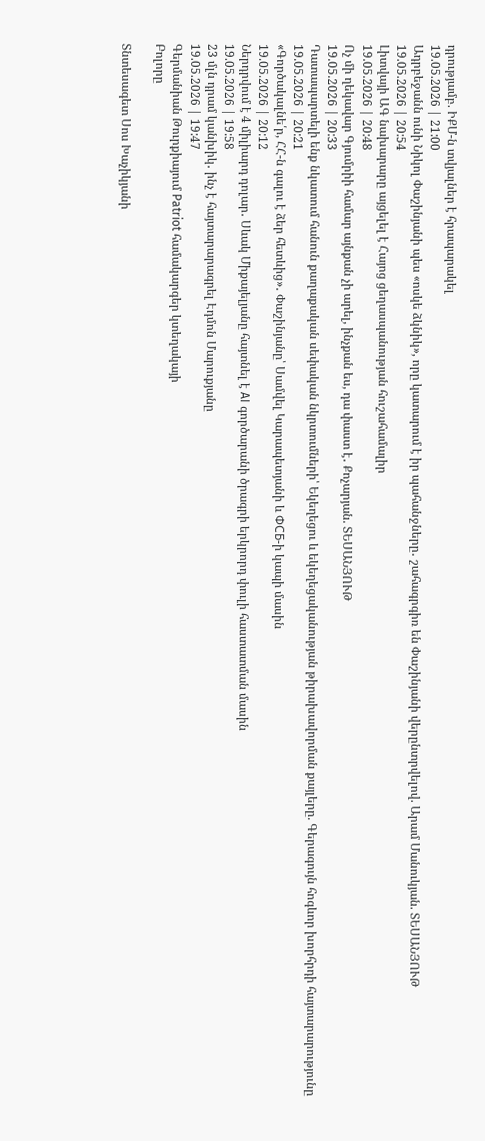դրությամբ. ԻՔՄ-ն տվյալներ է հրապարակել
19.05.2026 | 21:00
Ադրբեջանն ունի Նիկոլ Փաշինյանի պես «ոսկե ձկնիկ», որը կատարում է իր պահանջները․ շահագրգիռ են Փաշինյանի վերընտրվելով. Արամ Մանուկյան. ՏԵՍԱՆՅՈՒԹ
19.05.2026 | 20:54
Լիտվայի ԱԳ նախարարը այցելել է Հայոց ցեղասպանության հուշահամալիր
19.05.2026 | 20:48
Ոչ մի ղեկավար Գյումրիի համար այնքան չի արել, ինչքան ես, դա փաստ է․ Քոչարյան. ՏԵՍԱՆՅՈՒԹ
19.05.2026 | 20:33
Դատապարտելի ենք նկատում հանուն քաղաքական սեփական նկրտումների՝ Եկեղեցու և եկեղեցականության թիրախավորման քայլերը. Գերագույն հոգևոր խորհրդի հայտարարությունը
19.05.2026 | 20:21
«Գործակալնե՛ր, ՀՀ-ն գալու է ձեր հետևից»․ Փաշինյանը՝ Սամվել Կարապետյանի և ФСБ-ի կապի մասին
19.05.2026 | 20:12
Ներդրվում է 4 միլիարդ դոլար․ Սևակ Միքայելյանը հայտնել է AI գործարանի ծրագրի երկրորդ փուլի հաստատման մասին
19.05.2026 | 19:58
23 մլն դրամ կանխիկ․ ինչ է հայտարարագրել Էդմոն Մարուքյանը
19.05.2026 | 19:47
Գերմանիան Թուրքիայում Patriot համակարգեր կտեղակայի
Բոլորը

Տնտեսագետ Սոս Խաչիկյանի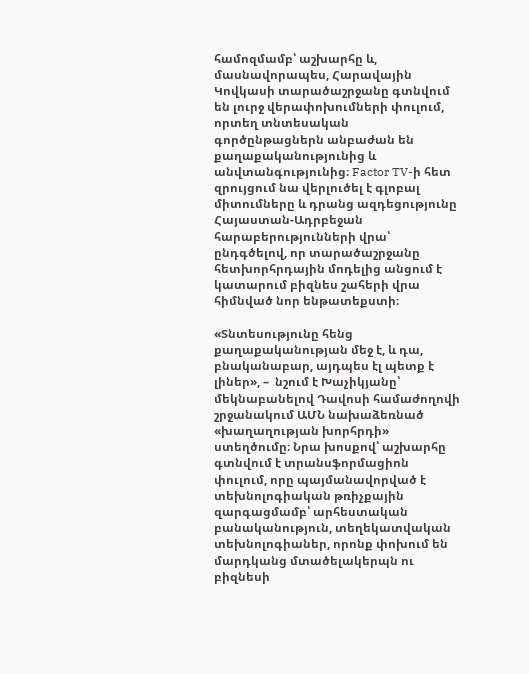համոզմամբ՝ աշխարհը և, մասնավորապես, Հարավային Կովկասի տարածաշրջանը գտնվում են լուրջ վերափոխումների փուլում, որտեղ տնտեսական գործընթացներն անբաժան են քաղաքականությունից և անվտանգությունից։ Factor TV-ի հետ զրույցում նա վերլուծել է գլոբալ միտումները և դրանց ազդեցությունը Հայաստան-Ադրբեջան հարաբերությունների վրա՝ ընդգծելով, որ տարածաշրջանը հետխորհրդային մոդելից անցում է կատարում բիզնես շահերի վրա հիմնված նոր ենթատեքստի։

«Տնտեսությունը հենց քաղաքականության մեջ է, և դա, բնականաբար, այդպես էլ պետք է լիներ», –  նշում է Խաչիկյանը՝ մեկնաբանելով Դավոսի համաժողովի շրջանակում ԱՄՆ նախաձեռնած «խաղաղության խորհրդի» ստեղծումը։ Նրա խոսքով՝ աշխարհը գտնվում է տրանսֆորմացիոն փուլում, որը պայմանավորված է տեխնոլոգիական թռիչքային զարգացմամբ՝ արհեստական բանականություն, տեղեկատվական տեխնոլոգիաներ, որոնք փոխում են մարդկանց մտածելակերպն ու բիզնեսի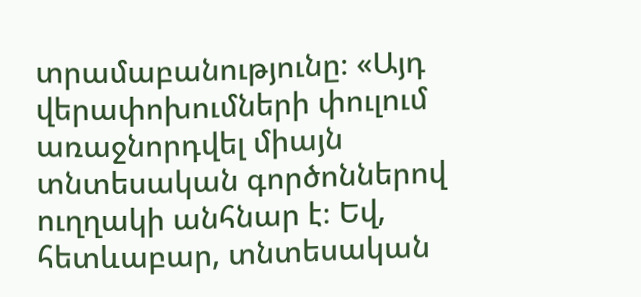տրամաբանությունը։ «Այդ վերափոխումների փուլում առաջնորդվել միայն տնտեսական գործոններով ուղղակի անհնար է։ Եվ, հետևաբար, տնտեսական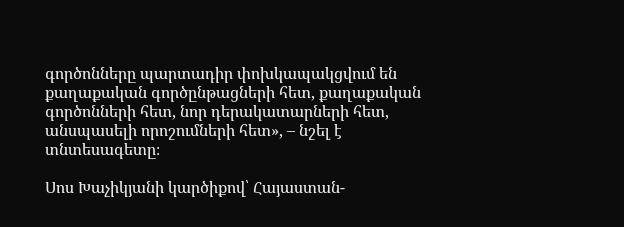գործոնները պարտադիր փոխկապակցվում են քաղաքական գործընթացների հետ, քաղաքական գործոնների հետ, նոր դերակատարների հետ, անսպասելի որոշումների հետ», – նշել է տնտեսագետը։

Սոս Խաչիկյանի կարծիքով՝ Հայաստան-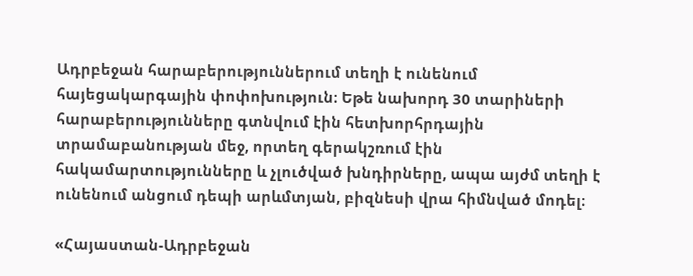Ադրբեջան հարաբերություններում տեղի է ունենում հայեցակարգային փոփոխություն։ Եթե նախորդ 30 տարիների հարաբերությունները գտնվում էին հետխորհրդային տրամաբանության մեջ, որտեղ գերակշռում էին հակամարտությունները և չլուծված խնդիրները, ապա այժմ տեղի է ունենում անցում դեպի արևմտյան, բիզնեսի վրա հիմնված մոդել։

«Հայաստան-Ադրբեջան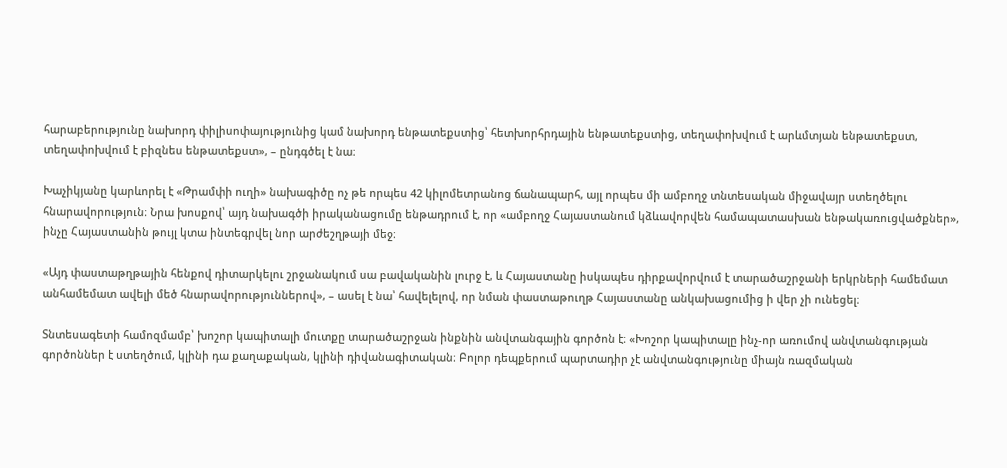հարաբերությունը նախորդ փիլիսոփայությունից կամ նախորդ ենթատեքստից՝ հետխորհրդային ենթատեքստից, տեղափոխվում է արևմտյան ենթատեքստ, տեղափոխվում է բիզնես ենթատեքստ», – ընդգծել է նա։

Խաչիկյանը կարևորել է «Թրամփի ուղի» նախագիծը ոչ թե որպես 42 կիլոմետրանոց ճանապարհ, այլ որպես մի ամբողջ տնտեսական միջավայր ստեղծելու հնարավորություն։ Նրա խոսքով՝ այդ նախագծի իրականացումը ենթադրում է, որ «ամբողջ Հայաստանում կձևավորվեն համապատասխան ենթակառուցվածքներ», ինչը Հայաստանին թույլ կտա ինտեգրվել նոր արժեշղթայի մեջ։

«Այդ փաստաթղթային հենքով դիտարկելու շրջանակում սա բավականին լուրջ է, և Հայաստանը իսկապես դիրքավորվում է տարածաշրջանի երկրների համեմատ անհամեմատ ավելի մեծ հնարավորություններով», – ասել է նա՝ հավելելով, որ նման փաստաթուղթ Հայաստանը անկախացումից ի վեր չի ունեցել։

Տնտեսագետի համոզմամբ՝ խոշոր կապիտալի մուտքը տարածաշրջան ինքնին անվտանգային գործոն է։ «Խոշոր կապիտալը ինչ-որ առումով անվտանգության գործոններ է ստեղծում, կլինի դա քաղաքական, կլինի դիվանագիտական։ Բոլոր դեպքերում պարտադիր չէ անվտանգությունը միայն ռազմական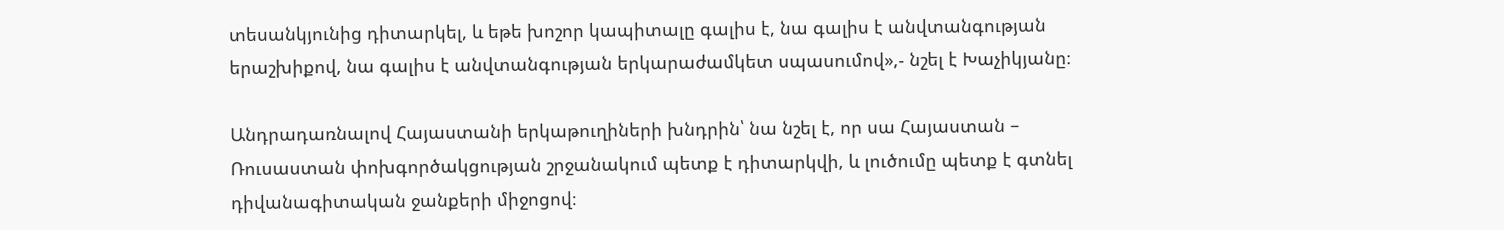տեսանկյունից դիտարկել, և եթե խոշոր կապիտալը գալիս է, նա գալիս է անվտանգության երաշխիքով, նա գալիս է անվտանգության երկարաժամկետ սպասումով»,- նշել է Խաչիկյանը։

Անդրադառնալով Հայաստանի երկաթուղիների խնդրին՝ նա նշել է, որ սա Հայաստան – Ռուսաստան փոխգործակցության շրջանակում պետք է դիտարկվի, և լուծումը պետք է գտնել դիվանագիտական ջանքերի միջոցով։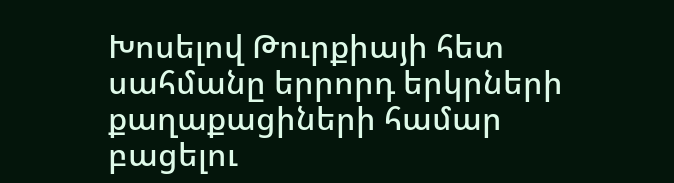Խոսելով Թուրքիայի հետ սահմանը երրորդ երկրների քաղաքացիների համար բացելու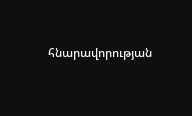հնարավորության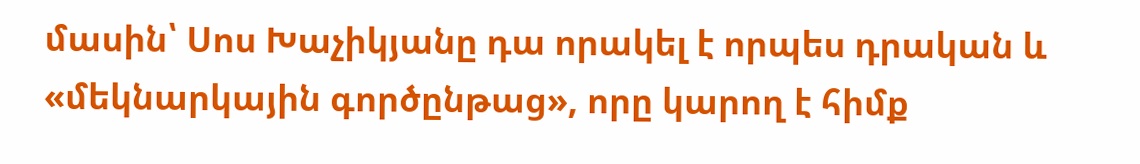մասին՝ Սոս Խաչիկյանը դա որակել է որպես դրական և «մեկնարկային գործընթաց», որը կարող է հիմք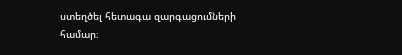ստեղծել հետագա զարգացումների համար։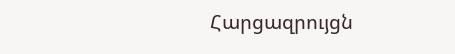Հարցազրույցն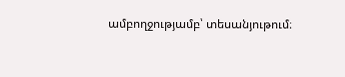ամբողջությամբ՝ տեսանյութում։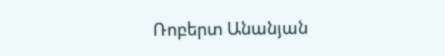Ռոբերտ Անանյան